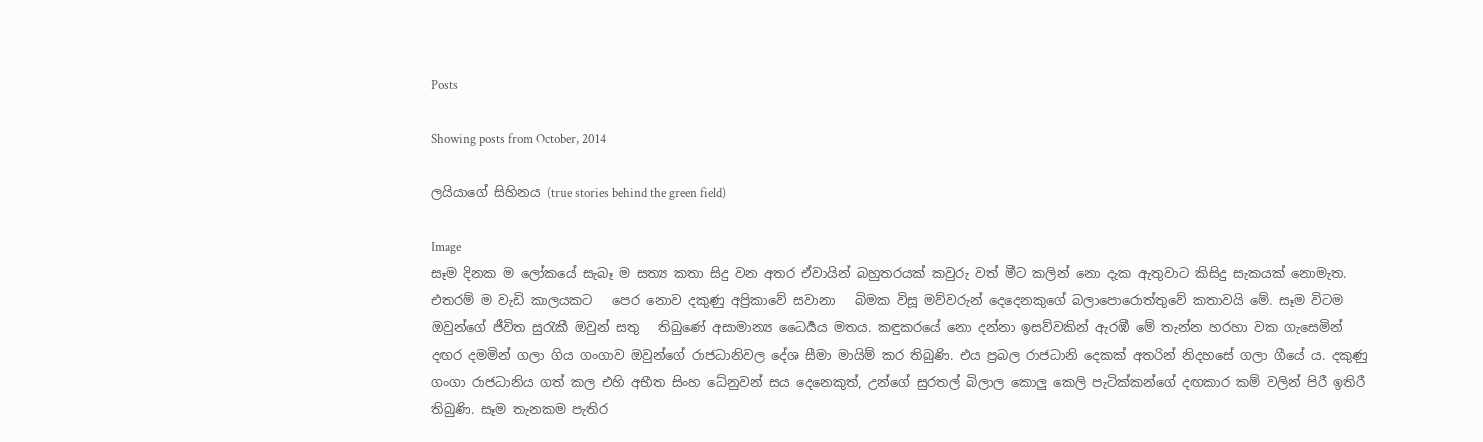Posts

Showing posts from October, 2014

ලයියාගේ සිහිනය (true stories behind the green field)

Image
සෑම දිනක ම ලෝකයේ සැබෑ ම සත්‍ය කතා සිදු වන අතර ඒවායින් බහුතරයක් කවුරු වත් මීට කලින් නො දැක ඇතුවාට කිසිදු සැකයක් නොමැත. එතරම් ම වැඩි කාලයකට   පෙර නොව දකුණු අප්‍රිකාවේ සවානා   බිමක විසූ මව්වරුන් දෙදෙනකුගේ බලාපොරොත්තුවේ කතාවයි මේ. සෑම විටම ඔවුන්ගේ ජීවිත සුරැකී ඔවුන් සතු   තිබුණේ අසාමාන්‍ය ධෛර්‍යය මතය. කඳුකරයේ නො දන්නා ඉසව්වකින් ඇරඹී මේ තැන්න හරහා වක ගැසෙමින් දඟර දමමින් ගලා ගිය ගංගාව ඔවුන්ගේ රාජධානිවල දේශ සීමා මායිම් කර තිබුණි. එය ප්‍රබල රාජධානි දෙකක් අතරින් නිදහසේ ගලා ගීයේ ය. දකුණු ගංගා රාජධානිය ගත් කල එහි අභීත සිංහ ධේනුවන් සය දෙනෙකුත්, උන්ගේ සුරතල් බිලාල කොලු කෙලි පැටික්කන්ගේ දඟකාර කම් වලින් පිරී ඉතිරී තිබුණි. සෑම තැනකම පැතිර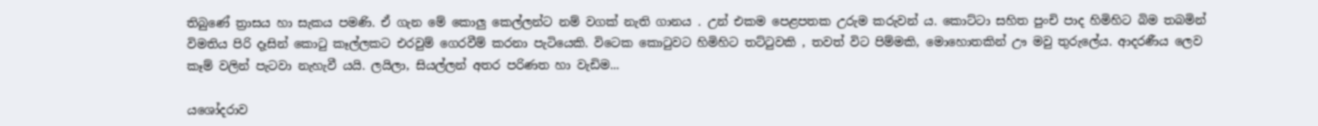තිබුණේ ත්‍රාසය හා සැකය පමණි. ඒ ගැන මේ කොලු කෙල්ලන්ට නම් වගක් නැති ගානය . උන් එකම පෙළපතක උරුම කරුවන් ය. කොට්ටා සහිත පුංචි පාද හිමිහිට බිම තබමින් විමතිය පිරි දෑසින් කොටු කෑල්ලකට එරවුම් ගෙරවීම් කරනා පැටියෙකි. විටෙක කොටුවට හිමිහිට තට්ටුවකි , තවත් විට පිම්මකි, මොහොතකින් ඌ මවු තුරුලේය. ආදරණීය ලෙව කෑම් වලින් පැටවා නැහැවී යයි. ලයිලා, සියල්ලන් අතර පරිණත හා වැඩිම...

යශෝදරාව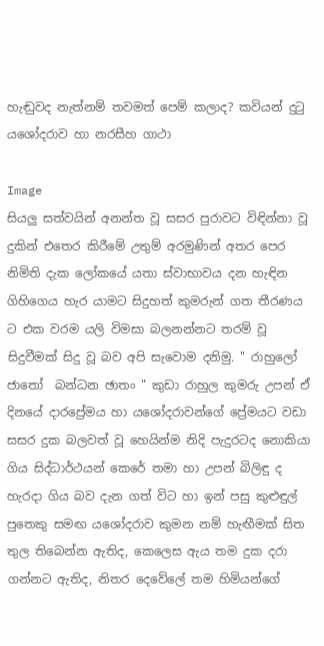හැඬුවද නැත්නම් තවමත් පෙම් කලාද? කවියන් දුටු යශෝදරාව හා නරසීහ ගාථා

Image
සියලු සත්වයින් අනන්ත වූ සසර පුරාවට විඳින්නා වූ දුකින් එතෙර කිරීමේ උතුම් අරමුණින් අතර පෙර නිමිති දැක ලෝකයේ යතා ස්වාභාවය දන හැඳින ගිහිගෙය හැර යාමට සිදුහත් කුමරුන් ගත තීරණය ට එක වරම යලි විමසා බලනන්නට තරම් වූ සිදුවීමක් සිදු වූ බව අපි සැවොම දනිමු. " රාහුලෝ ජාතෝ  බන්ධන ඡාතං " කුඩා රාහුල කුමරු උපන් ඒ දිනයේ දාරප්‍රේමය හා යශෝදරාවන්ගේ ප්‍රේමයට වඩා සසර දුක බලවත් වූ හෙයින්ම නිදි පැදුරටද නොකියා ගිය සිද්ධාර්ථයන් කෙරේ තමා හා උපන් බිලිඳු ද හැරදා ගිය බව දැන ගත් විට හා ඉන් පසු කුළුඳුල් පුතෙකු සමඟ යශෝදරාව කුමන නම් හැඟීමක් සිත තුල තිබෙන්න ඇතිද, කෙලෙස ඇය තම දුක දරා ගන්නට ඇතිද, නිතර දෙවේලේ තම හිමියන්ගේ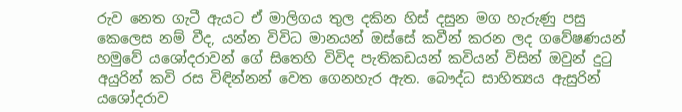රුව නෙත ගැටී ඇයට ඒ මාලිගය තුල දකින හිස් දසුන මග හැරුණු පසු කෙලෙස නම් වීද, යන්න විවිධ මානයන් ඔස්සේ කවීන් කරන ලද ගවේෂණයන් හමුවේ යශෝදරාවන් ගේ සිතෙහි විවිද පැතිකඩයන් කවියන් විසින් ඔවුන් දුටු අයුරින් කවි රස විඳින්නන් වෙත ගෙනහැර ඇත. බෞද්ධ සාහිත්‍යය ඇසුරින් යශෝදරාව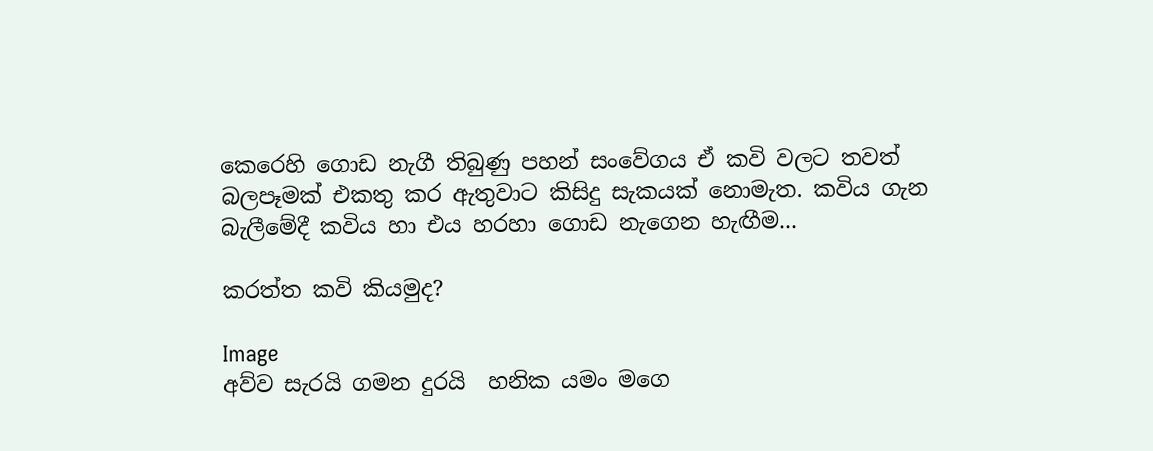කෙරෙහි ගොඩ නැගී තිබුණු පහන් සංවේගය ඒ කවි වලට තවත් බලපෑමක් එකතු කර ඇතුවාට කිසිදු සැකයක් නොමැත. කවිය ගැන බැලීමේදී කවිය හා එය හරහා ගොඩ නැගෙන හැඟීම...

කරත්ත කවි කියමුද?

Image
අව්ව සැරයි ගමන දුරයි  හනික යමං මගෙ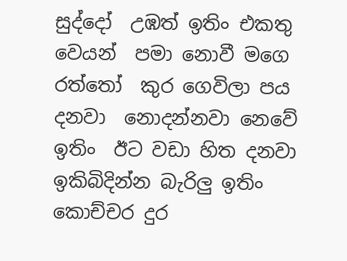සුද්දෝ  උඹත් ඉතිං එකතු වෙයන්  පමා නොවී මගෙ රත්තෝ  කුර ගෙවිලා පය දනවා  නොදන්නවා නෙවේ ඉතිං  ඊට වඩා හිත දනවා  ඉකිබිදින්න බැරිලු ඉතිං  කොච්චර දුර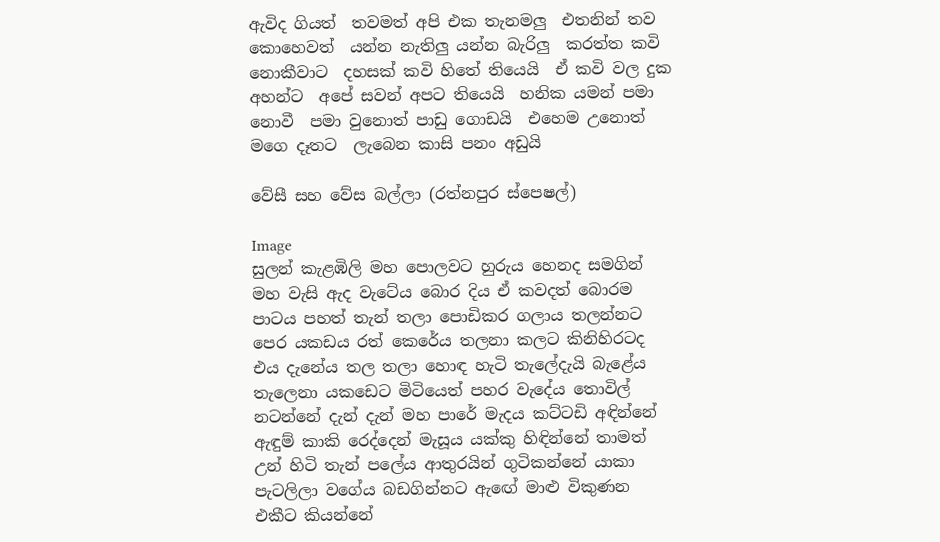ඇවිද ගියත්  තවමත් අපි එක තැනමලු  එතනින් තව කොහෙවත්  යන්න නැතිලු යන්න බැරිලු  කරත්ත කවි නොකීවාට  දහසක් කවි හිතේ තියෙයි  ඒ කවි වල දුක අහන්ට  අපේ සවන් අපට තියෙයි  හනික යමන් පමා නොවී  පමා වුනොත් පාඩු ගොඩයි  එහෙම උනොත් මගෙ දෑතට  ලැබෙන කාසි පනං අඩුයි

වේසී සහ වේස බල්ලා (රත්නපුර ස්පෙෂල්)

Image
සුලන් කැළඹිලි මහ පොලවට හුරුය හෙනද සමගින් මහ වැසි ඇද වැටේය බොර දිය ඒ කවදත් බොරම පාටය පහත් තැන් තලා පොඩිකර ගලාය තලන්නට පෙර යකඩය රත් කෙරේය තලනා කලට කිනිහිරටද එය දැනේය තල තලා හොඳ හැටි තැලේදැයි බැළේය තැලෙනා යකඩෙට මිටියෙත් පහර වැදේය තොවිල් නටන්නේ දැන් දැන් මහ පාරේ මැදය කට්ටඩි අඳින්නේ ඇඳුම් කාකි රෙද්දෙන් මැසූය යක්කු හිඳින්නේ තාමත් උන් හිටි තැන් පලේය ආතුරයින් ගුටිකන්නේ යාකා පැටලිලා වගේය බඩගින්නට ඇඟේ මාළු විකුණන එකීට කියන්නේ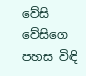වේසි වේසිගෙ පහස විඳි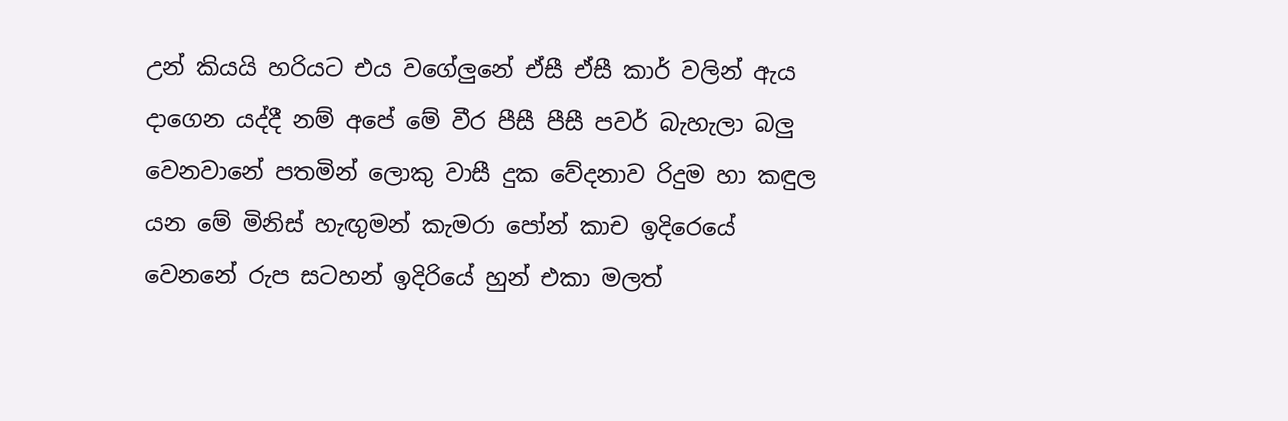උන් කියයි හරියට එය වගේලුනේ ඒසී ඒසී කාර් වලින් ඇය දාගෙන යද්දී නම් අපේ මේ වීර පීසී පීසී පවර් බැහැලා බලු වෙනවානේ පතමින් ලොකු වාසී දුක වේදනාව රිදුම හා කඳුල යන මේ මිනිස් හැඟුමන් කැමරා පෝන් කාච ඉදිරෙයේ වෙනනේ රුප සටහන් ඉදිරියේ හුන් එකා මලත්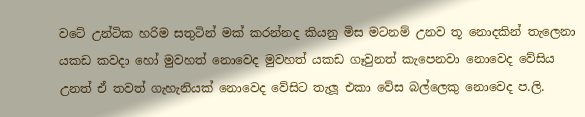වටේ උන්ටික හරිම සතුටින් මක් කරන්නද කියනු මිස මටනම් උනව තූ නොදකින් තැලෙනා යකඩ කවදා හෝ මුවහත් නොවෙද මුවහත් යකඩ ගෑවුනත් කැපෙනවා නොවෙද වේසිය උනත් ඒ තවත් ගැහැනියක් නොවෙද වේසිට තැලූ එකා වේස බල්ලෙකු නොවෙද ප.ලි.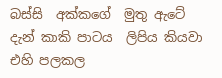බස්සි  අක්කගේ  මුතු ඇටේ දැන් කාකි පාටය  ලිපිය කියවා එහි පලකල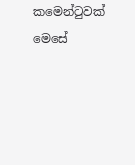කමෙන්ටුවක් මෙසේ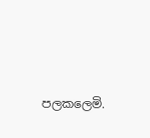පලකලෙමි.